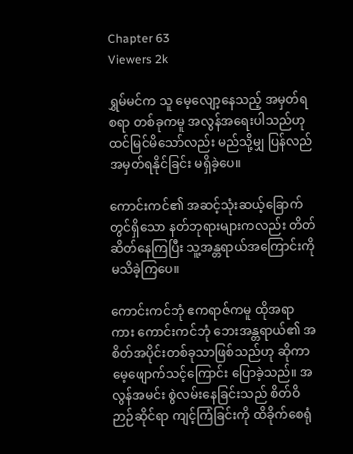Chapter 63
Viewers 2k

ရွှမ်မင်က သူ မေ့လျော့နေသည့် အမှတ်ရစရာ တစ်ခုကမူ အလွန်အရေးပါသည်ဟု ထင်မြင်မိသော်လည်း မည်သို့မျှ ပြန်လည်အမှတ်ရနိုင်ခြင်း မရှိခဲ့ပေ။

ကောင်းကင်၏ အဆင့်သုံးဆယ့်ခြောက်တွင်ရှိသော နတ်ဘုရားများကလည်း တိတ်ဆိတ်နေကြပြီး သူ့အန္တရာယ်အကြောင်းကို မသိခဲ့ကြပေ။

ကောင်းကင်ဘုံ ဧကရာဇ်ကမူ ထိုအရာကား ကောင်းကင်ဘုံ ဘေးအန္တရာယ်၏ အစိတ်အပိုင်းတစ်ခုသာဖြစ်သည်ဟု ဆိုကာ မေ့ဖျောက်သင့်ကြောင်း ပြောခဲ့သည်။ အလွန်အမင်း စွဲလမ်းနေခြင်းသည် စိတ်ဝိဉာဉ်ဆိုင်ရာ ကျင့်ကြံခြင်းကို ထိခိုက်စေရုံ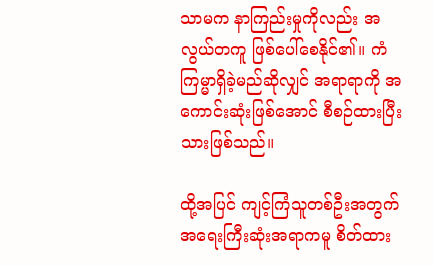သာမက နာကြည်းမှုကိုလည်း အလွယ်တကူ ဖြစ်ပေါ်စေနိုင်၏။ ကံကြမ္မာရှိခဲ့မည်ဆိုလျှင် အရာရာကို အကောင်းဆုံးဖြစ်အောင် စီစဉ်ထားပြီးသားဖြစ်သည်။

ထို့အပြင် ကျင့်ကြံသူတစ်ဦးအတွက် အရေးကြီးဆုံးအရာကမူ စိတ်ထား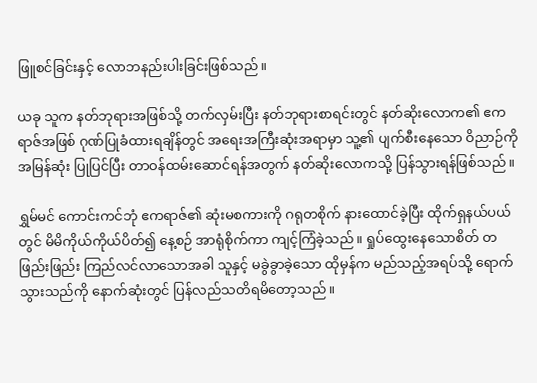ဖြူစင်ခြင်းနှင့် လောဘနည်းပါးခြင်းဖြစ်သည်။

ယခု သူက နတ်ဘုရားအဖြစ်သို့ တက်လှမ်းပြီး နတ်ဘုရားစာရင်းတွင် နတ်ဆိုးလောက၏ ဧကရာဇ်အဖြစ် ဂုဏ်ပြုခံထားရချိန်တွင် အရေးအကြီးဆုံးအရာမှာ သူ့၏ ပျက်စီးနေသော ဝိညာဉ်ကို အမြန်ဆုံး ပြုပြင်ပြီး တာဝန်ထမ်းဆောင်ရန်အတွက် နတ်ဆိုးလောကသို့ ပြန်သွားရန်ဖြစ်သည်။

ရွှမ်မင် ကောင်းကင်ဘုံ ဧကရာဇ်၏ ဆုံးမစကားကို ဂရုတစိုက် နားထောင်ခဲ့ပြီး ထိုက်ရှနယ်ပယ်တွင် မိမိကိုယ်ကိုယ်ပိတ်၍ နေ့စဉ် အာရုံစိုက်ကာ ကျင့်ကြံခဲ့သည်။ ရှုပ်ထွေးနေသောစိတ် တဖြည်းဖြည်း ကြည်လင်လာသောအခါ သူနှင့် မခွဲခွာခဲ့သော ထိုမှန်က မည်သည့်အရပ်သို့ ရောက်သွားသည်ကို နောက်ဆုံးတွင် ပြန်လည်သတိရမိတော့သည်။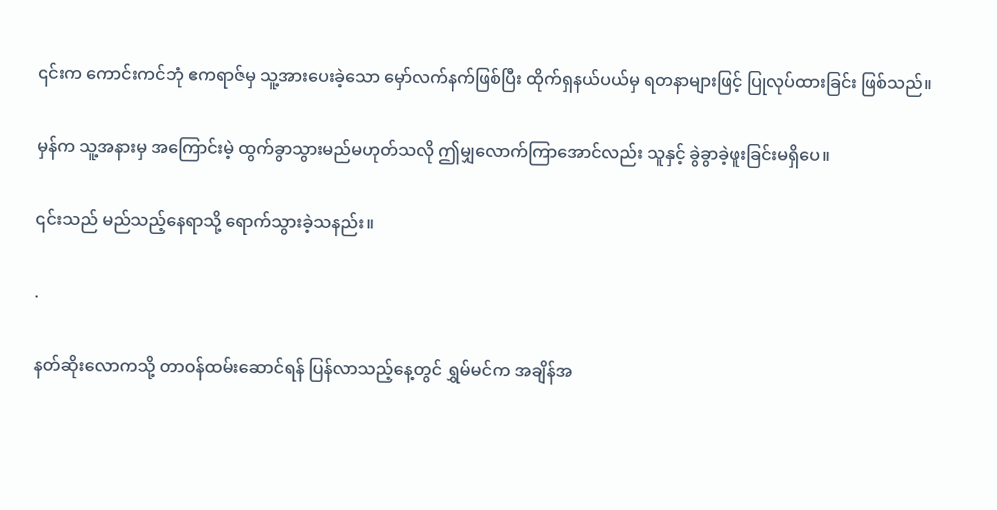၎င်းက ကောင်းကင်ဘုံ ဧကရာဇ်မှ သူ့အားပေးခဲ့သော မှော်လက်နက်ဖြစ်ပြီး ထိုက်ရှနယ်ပယ်မှ ရတနာများဖြင့် ပြုလုပ်ထားခြင်း ဖြစ်သည်။

မှန်က သူ့အနားမှ အကြောင်းမဲ့ ထွက်ခွာသွားမည်မဟုတ်သလို ဤမျှလောက်ကြာအောင်လည်း သူနှင့် ခွဲခွာခဲ့ဖူးခြင်းမရှိပေ။

၎င်းသည် မည်သည့်နေရာသို့ ရောက်သွားခဲ့သနည်း။

.

နတ်ဆိုးလောကသို့ တာဝန်ထမ်းဆောင်ရန် ပြန်လာသည့်နေ့တွင် ရွှမ်မင်က အချိန်အ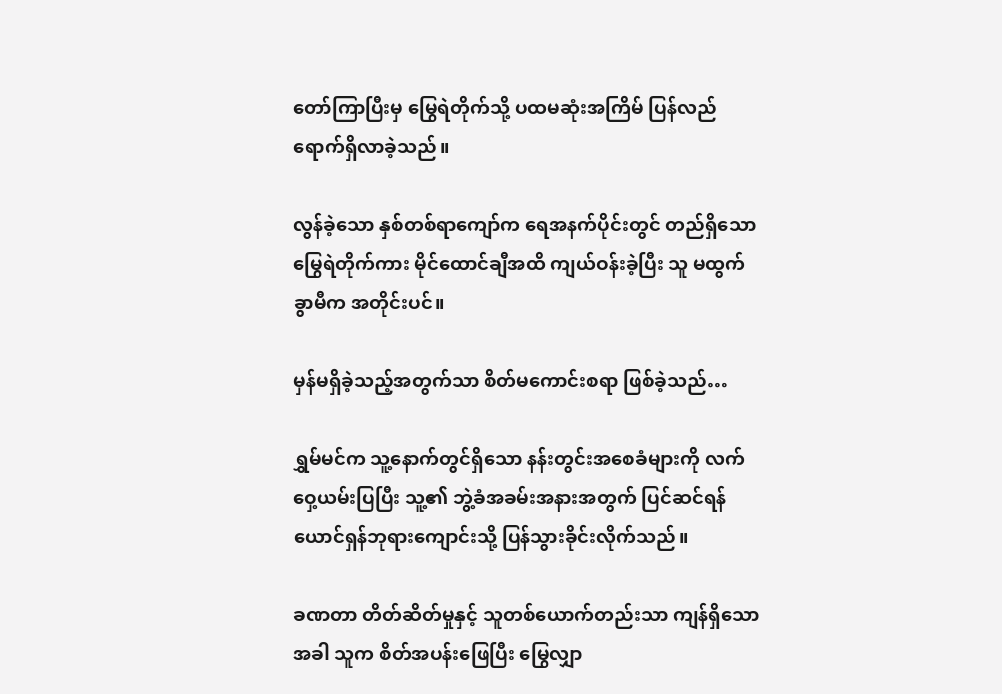တော်ကြာပြီးမှ မြွေရဲတိုက်သို့ ပထမဆုံးအကြိမ် ပြန်လည်ရောက်ရှိလာခဲ့သည်။

လွန်ခဲ့သော နှစ်တစ်ရာကျော်က ရေအနက်ပိုင်းတွင် တည်ရှိသော မြွေရဲတိုက်ကား မိုင်ထောင်ချီအထိ ကျယ်ဝန်းခဲ့ပြီး သူ မထွက်ခွာမီက အတိုင်းပင်။

မှန်မရှိခဲ့သည့်အတွက်သာ စိတ်မကောင်းစရာ ဖြစ်ခဲ့သည်…

ရွှမ်မင်က သူ့နောက်တွင်ရှိသော နန်းတွင်းအစေခံများကို လက်ဝှေ့ယမ်းပြပြီး သူ့၏ ဘွဲ့ခံအခမ်းအနားအတွက် ပြင်ဆင်ရန် ယောင်ရှန်ဘုရားကျောင်းသို့ ပြန်သွားခိုင်းလိုက်သည်။

ခဏတာ တိတ်ဆိတ်မှုနှင့် သူတစ်ယောက်တည်းသာ ကျန်ရှိသောအခါ သူက စိတ်အပန်းဖြေပြီး မြွေလျှာ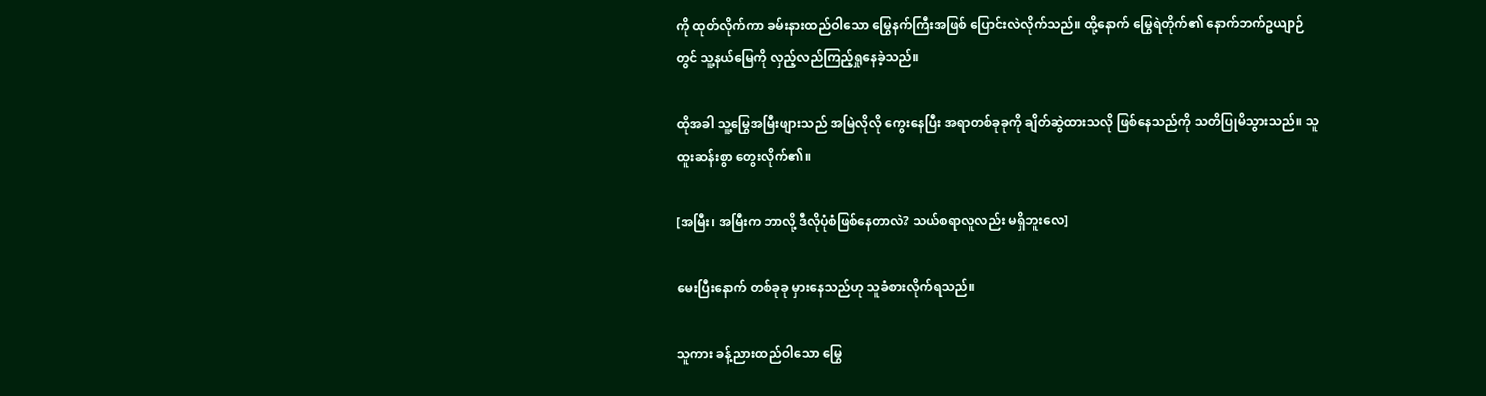ကို ထုတ်လိုက်ကာ ခမ်းနားထည်ဝါသော မြွေနက်ကြီးအဖြစ် ပြောင်းလဲလိုက်သည်။ ထို့နောက် မြွေရဲတိုက်၏ နောက်ဘက်ဥယျာဉ်တွင် သူ့နယ်မြေကို လှည့်လည်ကြည့်ရှုနေခဲ့သည်။

ထိုအခါ သူ့မြွေအမြီးဖျားသည် အမြဲလိုလို ကွေးနေပြီး အရာတစ်ခုခုကို ချိတ်ဆွဲထားသလို ဖြစ်နေသည်ကို သတိပြုမိသွားသည်။ သူ ထူးဆန်းစွာ တွေးလိုက်၏။

[အမြီး၊ အမြီးက ဘာလို့ ဒီလိုပုံစံဖြစ်နေတာလဲ? သယ်စရာလူလည်း မရှိဘူးလေ]

မေးပြီးနောက် တစ်ခုခု မှားနေသည်ဟု သူခံစားလိုက်ရသည်။

သူကား ခန့်ညားထည်ဝါသော မြွေ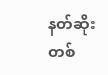နတ်ဆိုးတစ်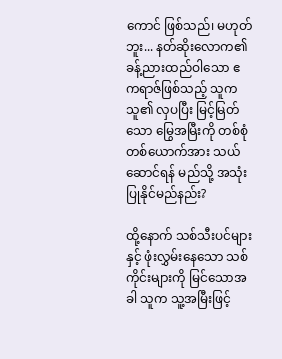ကောင် ဖြစ်သည်၊ မဟုတ်ဘူး... နတ်ဆိုးလောက၏ ခန့်ညားထည်ဝါသော ဧကရာဇ်ဖြစ်သည့် သူက သူ၏ လှပပြီး မြင့်မြတ်သော မြွေအမြီးကို တစ်စုံတစ်ယောက်အား သယ်ဆောင်ရန် မည်သို့ အသုံးပြုနိုင်မည်နည်း?

ထို့နောက် သစ်သီးပင်များနှင့် ဖုံးလွှမ်းနေသော သစ်ကိုင်းများကို မြင်သောအခါ သူက သူ့အမြီးဖြင့်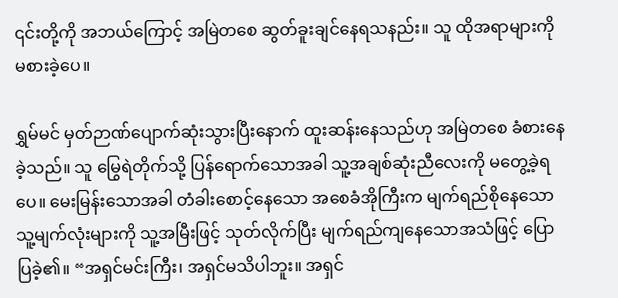၎င်းတို့ကို အဘယ်ကြောင့် အမြဲတစေ ဆွတ်ခူးချင်နေရသနည်း။ သူ ထိုအရာများကို မစားခဲ့ပေ။

ရွှမ်မင် မှတ်ဉာဏ်ပျောက်ဆုံးသွားပြီးနောက် ထူးဆန်းနေသည်ဟု အမြဲတစေ ခံစားနေခဲ့သည်။ သူ မြွေရဲတိုက်သို့ ပြန်ရောက်သောအခါ သူ့အချစ်ဆုံးညီလေးကို မတွေ့ခဲ့ရပေ။ မေးမြန်းသောအခါ တံခါးစောင့်နေသော အစေခံအိုကြီးက မျက်ရည်စိုနေသော သူ့မျက်လုံးများကို သူ့အမြီးဖြင့် သုတ်လိုက်ပြီး မျက်ရည်ကျနေသောအသံဖြင့် ပြောပြခဲ့၏။ “အရှင်မင်းကြီး၊ အရှင်မသိပါဘူး။ အရှင်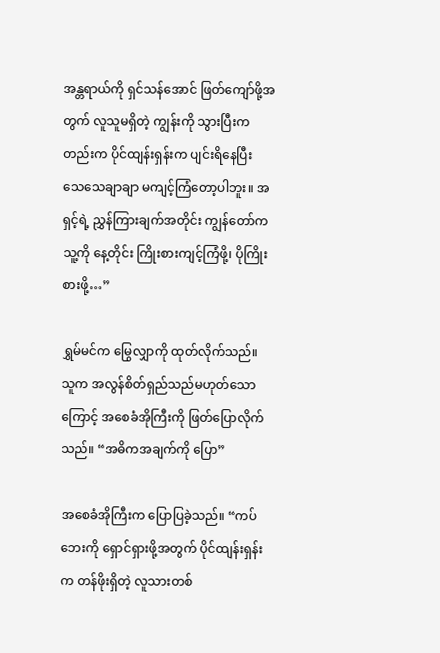အန္တရာယ်ကို ရှင်သန်အောင် ဖြတ်ကျော်ဖို့အတွက် လူသူမရှိတဲ့ ကျွန်းကို သွားပြီးကတည်းက ပိုင်ထျန်းရှန်းက ပျင်းရိနေပြီး သေသေချာချာ မကျင့်ကြံတော့ပါဘူး။ အရှင့်ရဲ့ ညွှန်ကြားချက်အတိုင်း ကျွန်တော်က သူ့ကို နေ့တိုင်း ကြိုးစားကျင့်ကြံဖို့၊ ပိုကြိုးစားဖို့…”

ရွှမ်မင်က မြွေလျှာကို ထုတ်လိုက်သည်။ သူက အလွန်စိတ်ရှည်သည်မဟုတ်သောကြောင့် အစေခံအိုကြီးကို ဖြတ်ပြောလိုက်သည်။ “အဓိကအချက်ကို ပြော”

အစေခံအိုကြီးက ပြောပြခဲ့သည်။ “ကပ်ဘေးကို ရှောင်ရှားဖို့အတွက် ပိုင်ထျန်းရှန်းက တန်ဖိုးရှိတဲ့ လူသားတစ်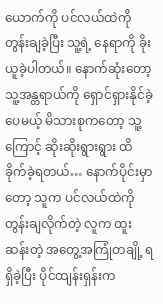ယောက်ကို ပင်လယ်ထဲကို တွန်းချခဲ့ပြီး သူ့ရဲ့ နေရာကို ခိုးယူခဲ့ပါတယ်။ နောက်ဆုံးတော့ သူ့အန္တရာယ်ကို ရှောင်ရှားနိုင်ခဲ့ပေမယ့် မိသားစုကတော့ သူ့ကြောင့် ဆိုးဆိုးရွားရွား ထိခိုက်ခဲ့ရတယ်… နောက်ပိုင်းမှာတော့ သူက ပင်လယ်ထဲကို တွန်းချလိုက်တဲ့ လူက ထူးဆန်းတဲ့ အတွေ့အကြုံတချို့ ရရှိခဲ့ပြီး ပိုင်ထျန်းရှန်းက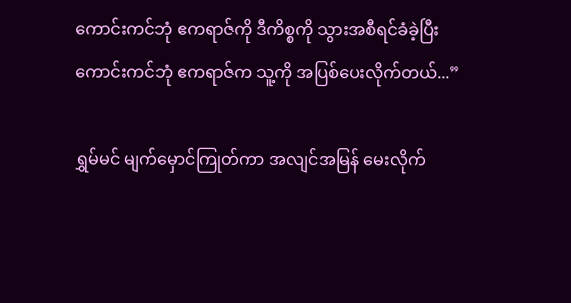ကောင်းကင်ဘုံ ဧကရာဇ်ကို ဒီကိစ္စကို သွားအစီရင်ခံခဲ့ပြီး ကောင်းကင်ဘုံ ဧကရာဇ်က သူ့ကို အပြစ်ပေးလိုက်တယ်...”

ရွှမ်မင် မျက်မှောင်ကြုတ်ကာ အလျင်အမြန် မေးလိုက်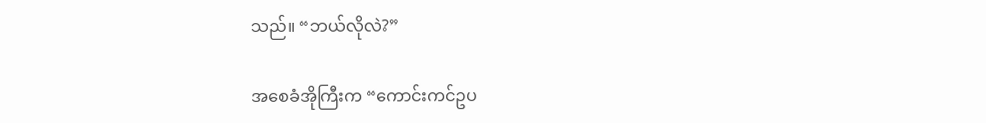သည်။ “ဘယ်လိုလဲ?”

အစေခံအိုကြီးက “ကောင်းကင်ဥပ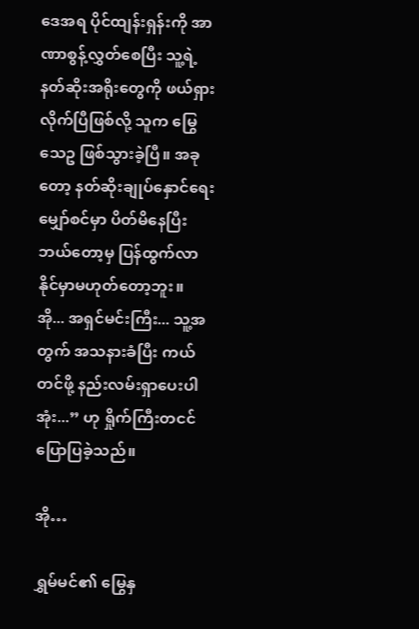ဒေအရ ပိုင်ထျန်းရှန်းကို အာဏာစွန့်လွှတ်စေပြီး သူ့ရဲ့နတ်ဆိုးအရိုးတွေကို ဖယ်ရှားလိုက်ပြီဖြစ်လို့ သူက မြွေသေဥ ဖြစ်သွားခဲ့ပြီ။ အခုတော့ နတ်ဆိုးချုပ်နှောင်ရေးမျှော်စင်မှာ ပိတ်မိနေပြီး ဘယ်တော့မှ ပြန်ထွက်လာနိုင်မှာမဟုတ်တော့ဘူး။ အို... အရှင်မင်းကြီး... သူ့အတွက် အသနားခံပြီး ကယ်တင်ဖို့ နည်းလမ်းရှာပေးပါအုံး...” ဟု ရှိုက်ကြီးတငင် ပြောပြခဲ့သည်။

အို…

ရွှမ်မင်၏ မြွေနှ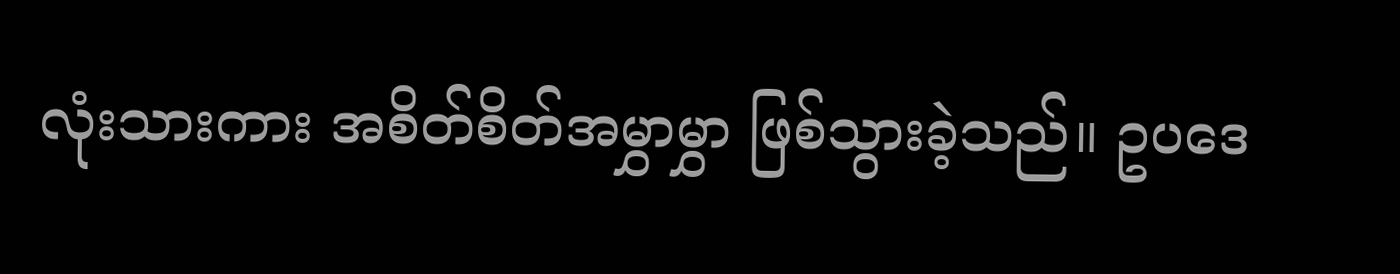လုံးသားကား အစိတ်စိတ်အမွှာမွှာ ဖြစ်သွားခဲ့သည်။ ဥပဒေ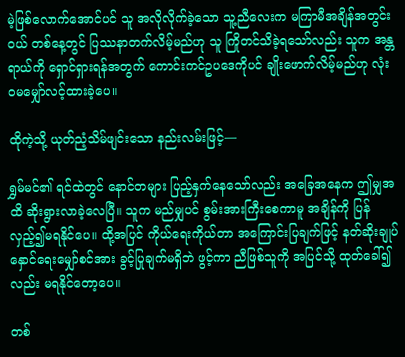မဲ့ဖြစ်လောက်အောင်ပင် သူ အလိုလိုက်ခဲ့သော သူ့ညီလေးက မကြာမီအချိန်အတွင်းဝယ် တစ်နေ့တွင် ပြဿနာတက်လိမ့်မည်ဟု သူ ကြိုတင်သိခဲ့ရသော်လည်း သူက အန္တရာယ်ကို ရှောင်ရှားရန်အတွက် ကောင်းကင်ဥပဒေကိုပင် ချိုးဖောက်လိမ့်မည်ဟု လုံးဝမမျှော်လင့်ထားခဲ့ပေ။

ထိုကဲ့သို့ ယုတ်ညံ့သိမ်ဖျင်းသော နည်းလမ်းဖြင့်—

ရွှမ်မင်၏ ရင်ထဲတွင် နောင်တများ ပြည့်နှက်နေသော်လည်း အခြေအနေက ဤမျှအထိ ဆိုးရွားလာခဲ့လေပြီ။ သူက မည်မျှပင် စွမ်းအားကြီးစေကာမူ အချိန်ကို ပြန်လှည့်၍မရနိုင်ပေ။ ထို့အပြင် ကိုယ်ရေးကိုယ်တာ အကြောင်းပြချက်ဖြင့် နတ်ဆိုးချုပ်နှောင်ရေးမျှော်စင်အား ခွင့်ပြုချက်မရှိဘဲ ဖွင့်ကာ ညီဖြစ်သူကို အပြင်သို့ ထုတ်ခေါ်၍လည်း မရနိုင်တော့ပေ။

တစ်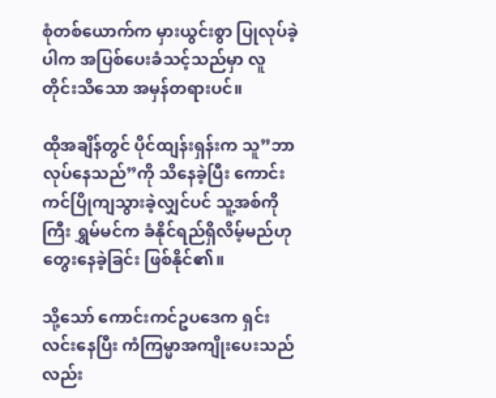စုံတစ်ယောက်က မှားယွင်းစွာ ပြုလုပ်ခဲ့ပါက အပြစ်ပေးခံသင့်သည်မှာ လူတိုင်းသိသော အမှန်တရားပင်။

ထိုအချိန်တွင် ပိုင်ထျန်းရှန်းက သူ”ဘာလုပ်နေသည်”ကို သိနေခဲ့ပြီး ကောင်းကင်ပြိုကျသွားခဲ့လျှင်ပင် သူ့အစ်ကိုကြီး ရွှမ်မင်က ခံနိုင်ရည်ရှိလိမ့်မည်ဟု တွေးနေခဲ့ခြင်း ဖြစ်နိုင်၏။

သို့သော် ကောင်းကင်ဥပဒေက ရှင်းလင်းနေပြီး ကံကြမ္မာအကျိုးပေးသည်လည်း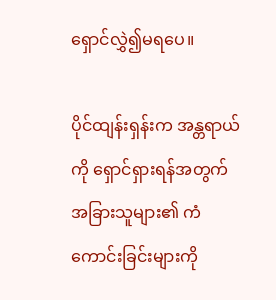ရှောင်လွှဲ၍မရပေ။

ပိုင်ထျန်းရှန်းက အန္တရာယ်ကို ရှောင်ရှားရန်အတွက် အခြားသူများ၏ ကံကောင်းခြင်းများကို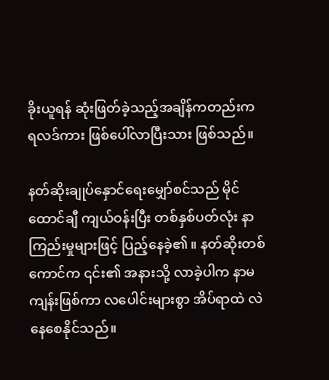ခိုးယူရန် ဆုံးဖြတ်ခဲ့သည့်အချိန်ကတည်းက ရလဒ်ကား ဖြစ်ပေါ်လာပြီးသား ဖြစ်သည်။

နတ်ဆိုးချုပ်နှောင်ရေးမျှော်စင်သည် မိုင်ထောင်ချီ ကျယ်ဝန်းပြီး တစ်နှစ်ပတ်လုံး နာကြည်းမှုများဖြင့် ပြည့်နေခဲ့၏။ နတ်ဆိုးတစ်ကောင်က ၎င်း၏ အနားသို့ လာခဲ့ပါက နာမကျန်းဖြစ်ကာ လပေါင်းများစွာ အိပ်ရာထဲ လဲနေစေနိုင်သည်။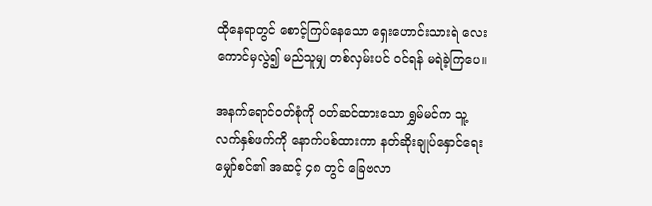ထိုနေရာတွင် စောင့်ကြပ်နေသော ရှေးဟောင်းသားရဲ လေးကောင်မှလွဲ၍ မည်သူမျှ တစ်လှမ်းပင် ဝင်ရန် မရဲခဲ့ကြပေ။

အနက်ရောင်ဝတ်စုံကို ဝတ်ဆင်ထားသော ရွှမ်မင်က သူ့လက်နှစ်ဖက်ကို နောက်ပစ်ထားကာ နတ်ဆိုးချုပ်နှောင်ရေးမျှော်စင်၏ အဆင့် ၄၈ တွင် ခြေဗလာ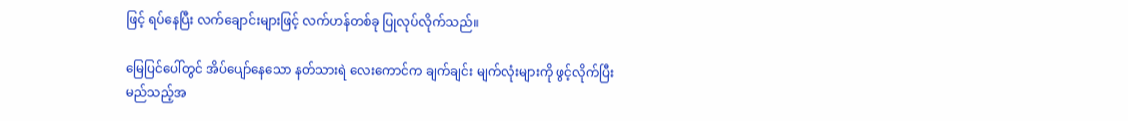ဖြင့် ရပ်နေပြီး လက်ချောင်းများဖြင့် လက်ဟန်တစ်ခု ပြုလုပ်လိုက်သည်။

မြေပြင်ပေါ်တွင် အိပ်ပျော်နေသော နတ်သားရဲ လေးကောင်က ချက်ချင်း မျက်လုံးများကို ဖွင့်လိုက်ပြီး မည်သည့်အ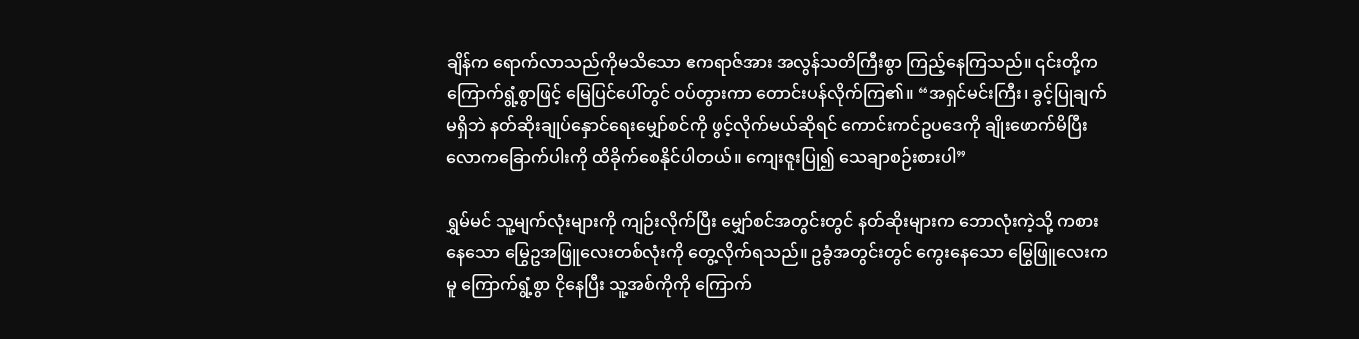ချိန်က ရောက်လာသည်ကိုမသိသော ဧကရာဇ်အား အလွန်သတိကြီးစွာ ကြည့်နေကြသည်။ ၎င်းတို့က ကြောက်ရွံ့စွာဖြင့် မြေပြင်ပေါ်တွင် ဝပ်တွားကာ တောင်းပန်လိုက်ကြ၏။ “အရှင်မင်းကြီး၊ ခွင့်ပြုချက်မရှိဘဲ နတ်ဆိုးချုပ်နှောင်ရေးမျှော်စင်ကို ဖွင့်လိုက်မယ်ဆိုရင် ကောင်းကင်ဥပဒေကို ချိုးဖောက်မိပြီး လောကခြောက်ပါးကို ထိခိုက်စေနိုင်ပါတယ်။ ကျေးဇူးပြု၍ သေချာစဉ်းစားပါ”

ရွှမ်မင် သူ့မျက်လုံးများကို ကျဉ်းလိုက်ပြီး မျှော်စင်အတွင်းတွင် နတ်ဆိုးများက ဘောလုံးကဲ့သို့ ကစားနေသော မြွေဥအဖြူလေးတစ်လုံးကို တွေ့လိုက်ရသည်။ ဥခွံအတွင်းတွင် ကွေးနေသော မြွေဖြူလေးကမူ ကြောက်ရွံ့စွာ ငိုနေပြီး သူ့အစ်ကိုကို ကြောက်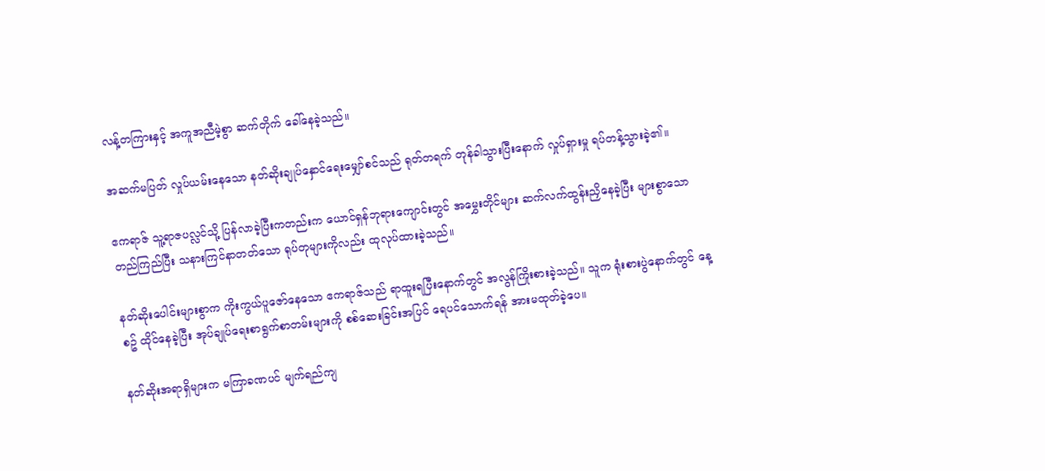လန့်တကြားနှင့် အကူအညီမဲ့စွာ ဆက်တိုက် ခေါ်နေခဲ့သည်။

အဆက်မပြတ် လှုပ်ယမ်းနေသော နတ်ဆိုးချုပ်နှောင်ရေးမျှော်စင်သည် ရုတ်တရက် တုန်ခါသွားပြီးနောက် လှုပ်ရှားမှု ရပ်တန့်သွားခဲ့၏။

ဧကရာဇ် သူ့ရာဇပလ္လင်သို့ ပြန်လာခဲ့ပြီးကတည်းက ယောင်ရှန်ဘုရားကျောင်းတွင် အမွှေးတိုင်များ ဆက်လက်ထွန်းညှိနေခဲ့ပြီး များစွာသော တည်ကြည်ပြီး သနားကြင်နာတတ်သော ရုပ်တုများကိုလည်း ထုလုပ်ထားခဲ့သည်။

နတ်ဆိုးပေါင်းများစွာက ကိုးကွယ်ပူဇော်နေသော ဧကရာဇ်သည် ရာထူးရပြီးနောက်တွင် အလွန်ကြိုးစားခဲ့သည်။ သူက ရုံးစားပွဲနောက်တွင် နေ့စဥ် ထိုင်နေခဲ့ပြီး အုပ်ချုပ်ရေးစာရွက်စာတမ်းများကို စစ်ဆေးခြင်းအပြင် ရေပင်သောက်ရန် အားမထုတ်ခဲ့ပေ။

နတ်ဆိုးအရာရှိများက မကြာခဏပင် မျက်ရည်ကျ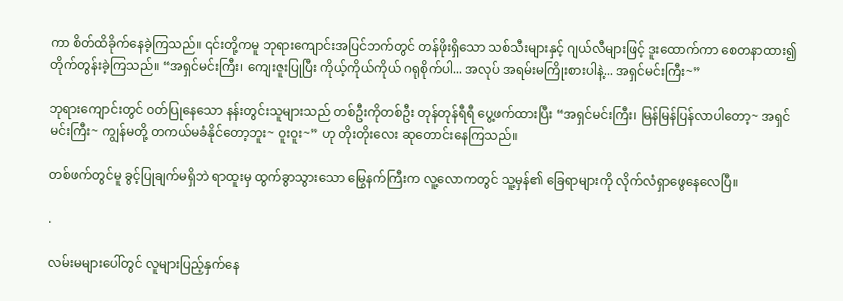ကာ စိတ်ထိခိုက်နေခဲ့ကြသည်။ ၎င်းတို့ကမူ ဘုရားကျောင်းအပြင်ဘက်တွင် တန်ဖိုးရှိသော သစ်သီးများနှင့် ဂျယ်လီများဖြင့် ဒူးထောက်ကာ စေတနာထား၍ တိုက်တွန်းခဲ့ကြသည်။ “အရှင်မင်းကြီး၊ ကျေးဇူးပြုပြီး ကိုယ့်ကိုယ်ကိုယ် ဂရုစိုက်ပါ... အလုပ် အရမ်းမကြိုးစားပါနဲ့... အရှင်မင်းကြီး~”

ဘုရားကျောင်းတွင် ဝတ်ပြုနေသော နန်းတွင်းသူများသည် တစ်ဦးကိုတစ်ဦး တုန်တုန်ရီရီ ပွေ့ဖက်ထားပြီး “အရှင်မင်းကြီး၊ မြန်မြန်ပြန်လာပါတော့~ အရှင်မင်းကြီး~ ကျွန်မတို့ တကယ်မခံနိုင်တော့ဘူး~ ဝူးဝူး~” ဟု တိုးတိုးလေး ဆုတောင်းနေကြသည်။

တစ်ဖက်တွင်မူ ခွင့်ပြုချက်မရှိဘဲ ရာထူးမှ ထွက်ခွာသွားသော မြွေနက်ကြီးက လူ့လောကတွင် သူ့မှန်၏ ခြေရာများကို လိုက်လံရှာဖွေနေလေပြီ။

.

လမ်းမများပေါ်တွင် လူများပြည့်နှက်နေ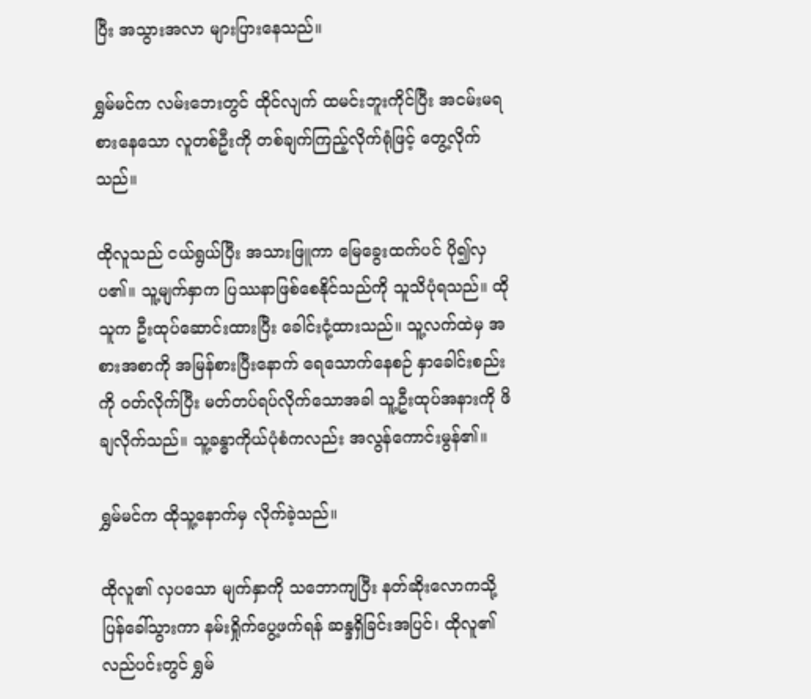ပြီး အသွားအလာ များပြားနေသည်။

ရွှမ်မင်က လမ်းဘေးတွင် ထိုင်လျက် ထမင်းဘူးကိုင်ပြီး အငမ်းမရ စားနေသော လူတစ်ဦးကို တစ်ချက်ကြည့်လိုက်ရုံဖြင့် တွေ့လိုက်သည်။

ထိုလူသည် ငယ်ရွယ်ပြီး အသားဖြူကာ မြေခွေးထက်ပင် ပို၍လှပ၏။ သူ့မျက်နှာက ပြဿနာဖြစ်စေနိုင်သည်ကို သူသိပုံရသည်။ ထိုသူက ဦးထုပ်ဆောင်းထားပြီး ခေါင်းငုံ့ထားသည်။ သူ့လက်ထဲမှ အစားအစာကို အမြန်စားပြီးနောက် ရေသောက်နေစဉ် နှာခေါင်းစည်းကို ဝတ်လိုက်ပြီး မတ်တပ်ရပ်လိုက်သောအခါ သူ့ဦးထုပ်အနားကို ဖိချလိုက်သည်။ သူ့ခန္ဓာကိုယ်ပုံစံကလည်း အလွန်ကောင်းမွန်၏။

ရွှမ်မင်က ထိုသူ့နောက်မှ လိုက်ခဲ့သည်။

ထိုလူ၏ လှပသော မျက်နှာကို သဘောကျပြီး နတ်ဆိုးလောကသို့ ပြန်ခေါ်သွားကာ နမ်းရှိုက်ပွေ့ဖက်ရန် ဆန္ဒရှိခြင်းအပြင်၊ ထိုလူ၏ လည်ပင်းတွင် ရွှမ်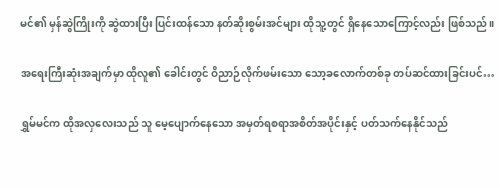မင်၏ မှန်ဆွဲကြိုးကို ဆွဲထားပြီး ပြင်းထန်သော နတ်ဆိုးစွမ်းအင်များ ထိုသူ့တွင် ရှိနေသောကြောင့်လည်း ဖြစ်သည်။

အရေးကြီးဆုံးအချက်မှာ ထိုလူ၏ ခေါင်းတွင် ဝိညာဉ်လိုက်ဖမ်းသော သော့ခလောက်တစ်ခု တပ်ဆင်ထားခြင်းပင်…

ရွှမ်မင်က ထိုအလှလေးသည် သူ မေ့ပျောက်နေသော အမှတ်ရစရာအစိတ်အပိုင်းနှင့် ပတ်သက်နေနိုင်သည်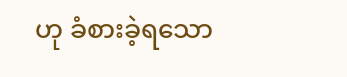ဟု ခံစားခဲ့ရသော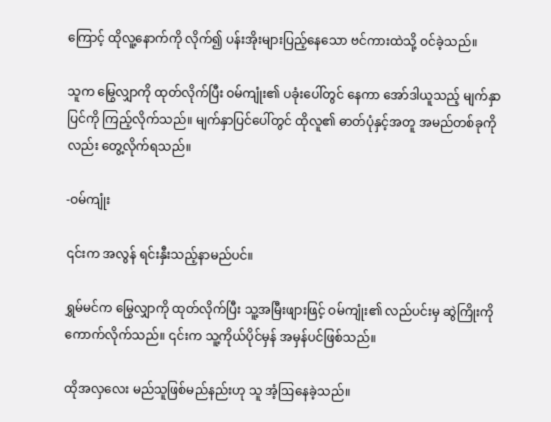ကြောင့် ထိုလူ့နောက်ကို လိုက်၍ ပန်းအိုးများပြည့်နေသော ဗင်ကားထဲသို့ ဝင်ခဲ့သည်။

သူက မြွေလျှာကို ထုတ်လိုက်ပြီး ဝမ်ကျုံး၏ ပခုံးပေါ်တွင် နေကာ အော်ဒါယူသည့် မျက်နှာပြင်ကို ကြည့်လိုက်သည်။ မျက်နှာပြင်ပေါ်တွင် ထိုလူ၏ ဓာတ်ပုံနှင့်အတူ အမည်တစ်ခုကိုလည်း တွေ့လိုက်ရသည်။

-ဝမ်ကျုံး

၎င်းက အလွန် ရင်းနှီးသည့်နာမည်ပင်။

ရွှမ်မင်က မြွေလျှာကို ထုတ်လိုက်ပြီး သူ့အမြီးဖျားဖြင့် ဝမ်ကျုံး၏ လည်ပင်းမှ ဆွဲကြိုးကို ကောက်လိုက်သည်။ ၎င်းက သူ့ကိုယ်ပိုင်မှန် အမှန်ပင်ဖြစ်သည်။

ထိုအလှလေး မည်သူဖြစ်မည်နည်းဟု သူ အံ့ဩနေခဲ့သည်။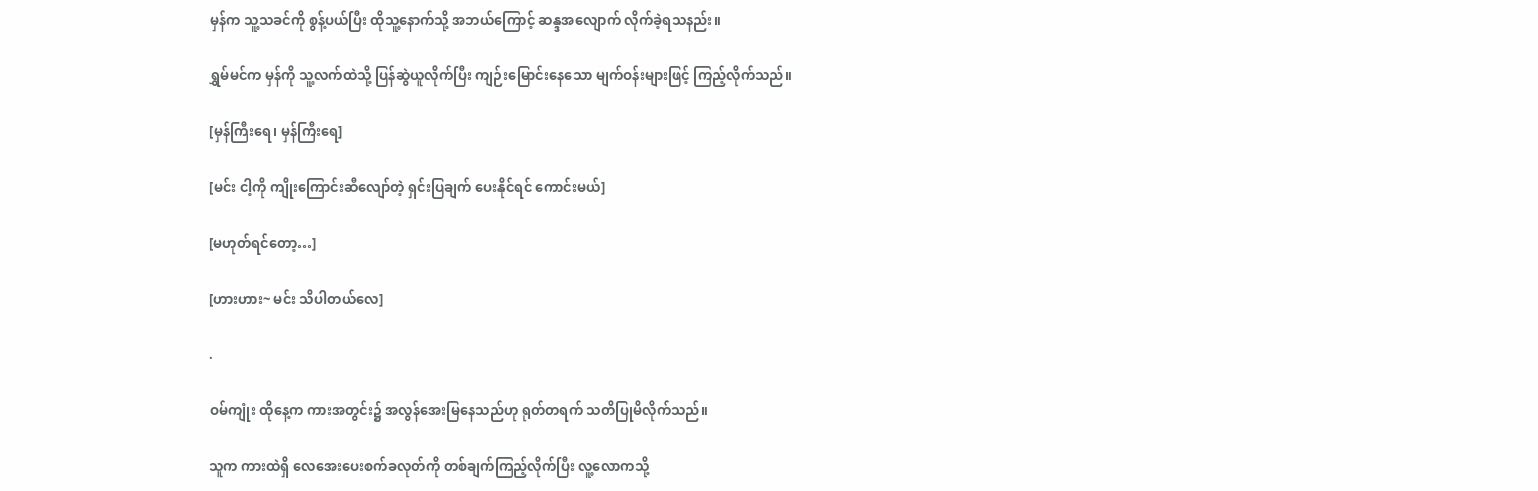မှန်က သူ့သခင်ကို စွန့်ပယ်ပြီး ထိုသူ့နောက်သို့ အဘယ်ကြောင့် ဆန္ဒအလျောက် လိုက်ခဲ့ရသနည်း။

ရွှမ်မင်က မှန်ကို သူ့လက်ထဲသို့ ပြန်ဆွဲယူလိုက်ပြီး ကျဉ်းမြောင်းနေသော မျက်ဝန်းများဖြင့် ကြည့်လိုက်သည်။

[မှန်ကြီး‌ရေ၊ မှန်ကြီးရေ]

[မင်း ငါ့ကို ကျိုးကြောင်းဆီလျော်တဲ့ ရှင်းပြချက် ပေးနိုင်ရင် ကောင်းမယ်]

[မဟုတ်ရင်တော့…]

[ဟားဟား~ မင်း သိပါတယ်လေ]

.

ဝမ်ကျုံး ထိုနေ့က ကားအတွင်း၌ အလွန်အေးမြနေသည်ဟု ရုတ်တရက် သတိပြုမိလိုက်သည်။

သူက ကားထဲရှိ လေအေးပေးစက်ခလုတ်ကို တစ်ချက်ကြည့်လိုက်ပြီး လူ့လောကသို့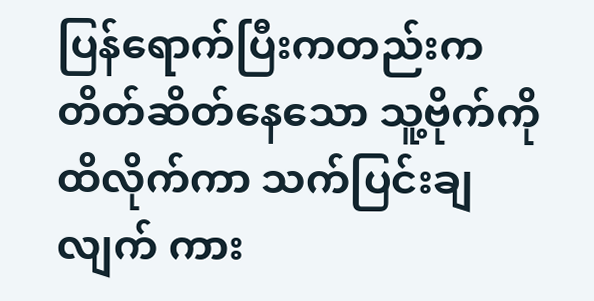ပြန်ရောက်ပြီးကတည်းက တိတ်ဆိတ်နေသော သူ့ဗိုက်ကို ထိလိုက်ကာ သက်ပြင်းချလျက် ကား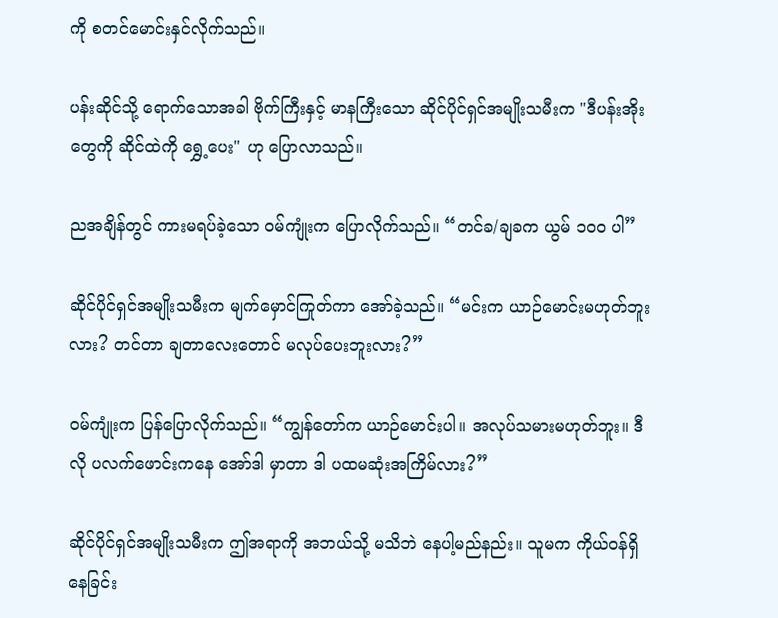ကို စတင်မောင်းနှင်လိုက်သည်။

ပန်းဆိုင်သို့ ရောက်သောအခါ ဗိုက်ကြီးနှင့် မာနကြီးသော ဆိုင်ပိုင်ရှင်အမျိုးသမီးက "ဒီပန်းအိုးတွေကို ဆိုင်ထဲကို ရွှေ့ပေး" ဟု ပြောလာသည်။

ညအချိန်တွင် ကားမရပ်ခဲ့သော ဝမ်ကျုံးက ပြောလိုက်သည်။ “တင်ခ/ချခက ယွမ် ၁၀၀ ပါ”

ဆိုင်ပိုင်ရှင်အမျိုးသမီးက မျက်မှောင်ကြုတ်ကာ အော်ခဲ့သည်။ “မင်းက ယာဉ်မောင်းမဟုတ်ဘူးလား? တင်တာ ချတာလေးတောင် မလုပ်ပေးဘူးလား?”

ဝမ်ကျုံးက ပြန်ပြောလိုက်သည်။ “ကျွန်တော်က ယာဉ်မောင်းပါ။ အလုပ်သမားမဟုတ်ဘူး။ ဒီလို ပလက်ဖောင်းကနေ အော်ဒါ မှာတာ ဒါ ပထမဆုံးအကြိမ်လား?”

ဆိုင်ပိုင်ရှင်အမျိုးသမီးက ဤအရာကို အဘယ်သို့ မသိဘဲ နေပါ့မည်နည်း။ သူမက ကိုယ်ဝန်ရှိနေခြင်း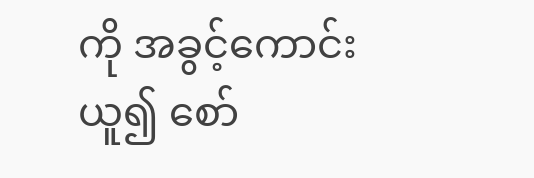ကို အခွင့်ကောင်းယူ၍ စော်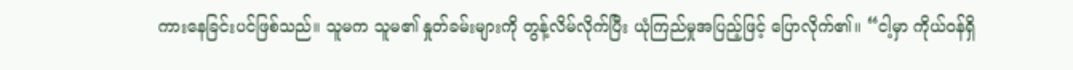ကားနေခြင်းပင်ဖြစ်သည်။ သူမက သူမ၏ နှုတ်ခမ်းများကို တွန့်လိမ်လိုက်ပြီး ယုံကြည်မှုအပြည့်ဖြင့် ပြောလိုက်၏။ “ငါ့မှာ ကိုယ်ဝန်ရှိ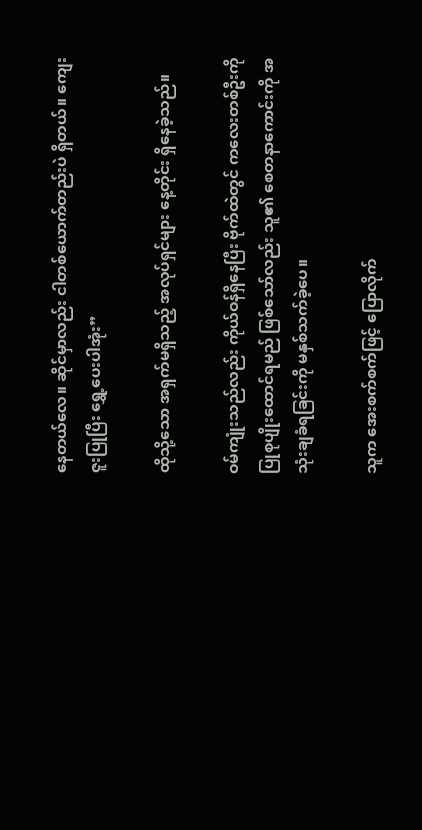နေတယ်လေ။ ဆိုင်မှာလည်း ငါတစ်ယောက်တည်းပဲ ရှိတယ်။ ကျေးဇူးပြုပြီး ရွှေ့ပေးပါအုံး”

ထိုသို့သော အရှက်မရှိသည့် အလုပ်ရှင်များ နေ့တိုင်း ရှိနေခဲ့သည်။

ဝမ်ကျုံးသည်လည်း ကိုယ်ဝန်ရှိနေပြီး ဗိုက်ထဲတွင် ကလေးတစ်ဦးကို ပြုစုပျိုးထောင်ရမည် ဖြစ်သော်လည်း သူ၏ စေတနာကောင်းကို အသုံးချခံရခြင်းကို မနှစ်သက်ခဲ့ပေ။

သူက အေးစက်စက်ဖြင့် ပြောလိုက်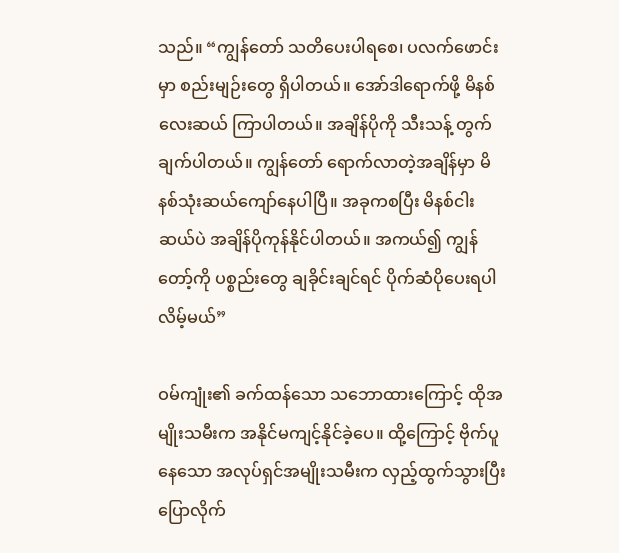သည်။ “ကျွန်တော် သတိပေးပါရစေ၊ ပလက်ဖောင်းမှာ စည်းမျဉ်းတွေ ရှိပါတယ်။ အော်ဒါရောက်ဖို့ မိနစ်လေးဆယ် ကြာပါတယ်။ အချိန်ပိုကို သီးသန့် တွက်ချက်ပါတယ်။ ကျွန်တော် ရောက်လာတဲ့အချိန်မှာ မိနစ်သုံးဆယ်ကျော်နေပါပြီ။ အခုကစပြီး မိနစ်ငါးဆယ်ပဲ အချိန်ပိုကုန်နိုင်ပါတယ်။ အကယ်၍ ကျွန်တော့်ကို ပစ္စည်းတွေ ချခိုင်းချင်ရင် ပိုက်ဆံပိုပေးရပါလိမ့်မယ်”

ဝမ်ကျုံး၏ ခက်ထန်သော သဘောထားကြောင့် ထိုအမျိုးသမီးက အနိုင်မကျင့်နိုင်ခဲ့ပေ။ ထို့ကြောင့် ဗိုက်ပူနေသော အလုပ်ရှင်အမျိုးသမီးက လှည့်ထွက်သွားပြီး ပြောလိုက်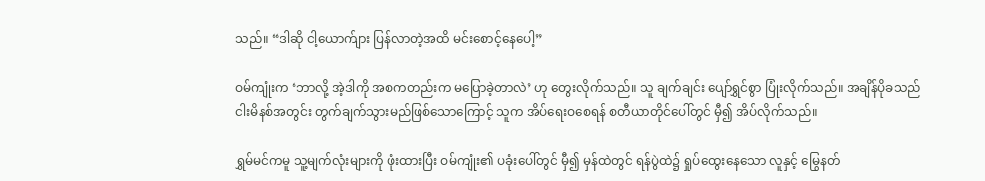သည်။ “ဒါဆို ငါ့ယောက်ျား ပြန်လာတဲ့အထိ မင်းစောင့်နေပေါ့”

ဝမ်ကျုံးက ‘ဘာလို့ အဲ့ဒါကို အစကတည်းက မပြောခဲ့တာလဲ’ ဟု တွေးလိုက်သည်။ သူ ချက်ချင်း ပျော်ရွှင်စွာ ပြုံးလိုက်သည်။ အချိန်ပိုခသည် ငါးမိနစ်အတွင်း တွက်ချက်သွားမည်ဖြစ်သောကြောင့် သူက အိပ်ရေးဝစေရန် စတီယာတိုင်ပေါ်တွင် မှီ၍ အိပ်လိုက်သည်။

ရွှမ်မင်ကမူ သူ့မျက်လုံးများကို ဖုံးထားပြီး ဝမ်ကျုံး၏ ပခုံးပေါ်တွင် မှီ၍ မှန်ထဲတွင် ရန်ပွဲထဲ၌ ရှုပ်ထွေးနေသော လူနှင့် မြွေနတ်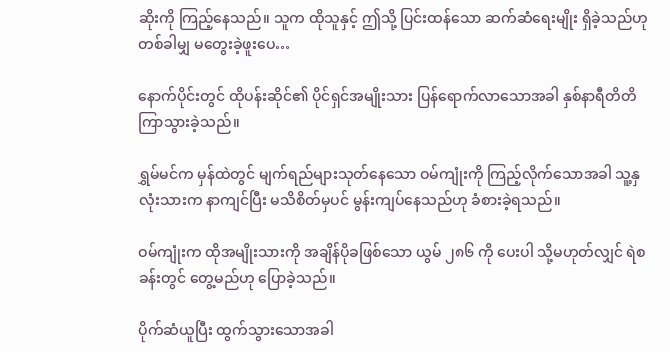ဆိုးကို ကြည့်နေသည်။ သူက ထိုသူနှင့် ဤသို့ ပြင်းထန်သော ဆက်ဆံရေးမျိုး ရှိခဲ့သည်ဟု တစ်ခါမျှ မတွေးခဲ့ဖူးပေ…

နောက်ပိုင်းတွင် ထိုပန်းဆိုင်၏ ပိုင်ရှင်အမျိုးသား ပြန်ရောက်လာသောအခါ နှစ်နာရီတိတိ ကြာသွားခဲ့သည်။

ရွှမ်မင်က မှန်ထဲတွင် မျက်ရည်များသုတ်နေသော ဝမ်ကျုံးကို ကြည့်လိုက်သောအခါ သူ့နှလုံးသားက နာကျင်ပြီး မသိစိတ်မှပင် မွန်းကျပ်နေသည်ဟု ခံစားခဲ့ရသည်။

ဝမ်ကျုံးက ထိုအမျိုးသားကို အချိန်ပိုခဖြစ်သော ယွမ် ၂၈၆ ကို ပေးပါ သို့မဟုတ်လျှင် ရဲစခန်းတွင် တွေ့မည်ဟု ပြောခဲ့သည်။

ပိုက်ဆံယူပြီး ထွက်သွားသောအခါ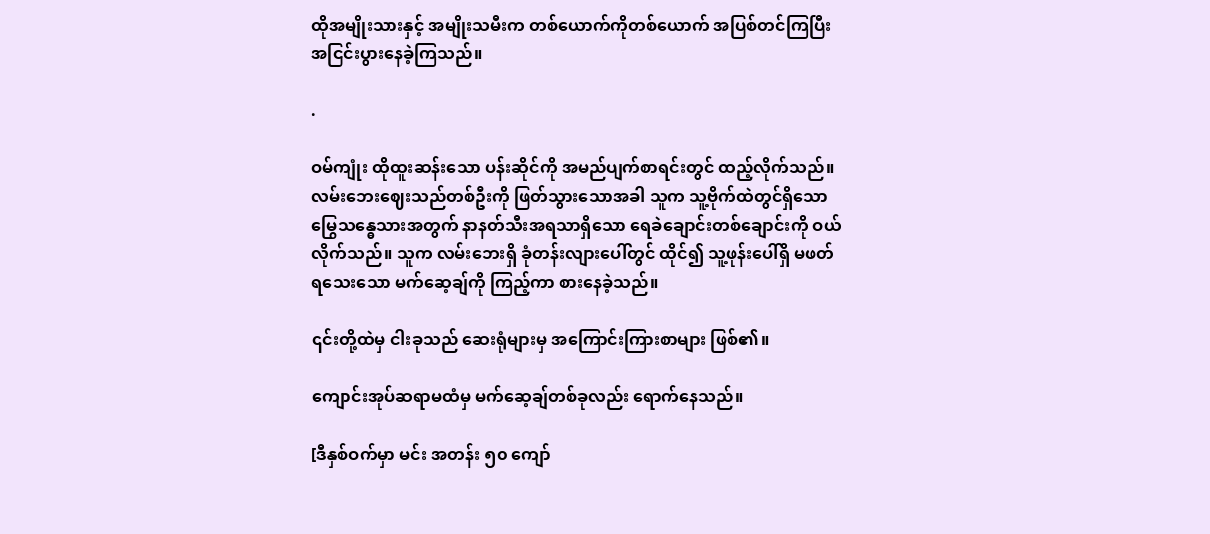ထိုအမျိုးသားနှင့် အမျိုးသမီးက တစ်ယောက်ကိုတစ်ယောက် အပြစ်တင်ကြပြီး အငြင်းပွားနေခဲ့ကြသည်။

.

ဝမ်ကျုံး ထိုထူးဆန်းသော ပန်းဆိုင်ကို အမည်ပျက်စာရင်းတွင် ထည့်လိုက်သည်။ လမ်းဘေးဈေးသည်တစ်ဦးကို ဖြတ်သွားသောအခါ သူက သူ့ဗိုက်ထဲတွင်ရှိသော မြွေသန္ဓေသားအတွက် နာနတ်သီးအရသာရှိသော ရေခဲချောင်းတစ်ချောင်းကို ဝယ်လိုက်သည်။ သူက လမ်းဘေးရှိ ခုံတန်းလျားပေါ်တွင် ထိုင်၍ သူ့ဖုန်းပေါ်ရှိ မဖတ်ရသေးသော မက်ဆေ့ချ်ကို ကြည့်ကာ စားနေခဲ့သည်။

၎င်းတို့ထဲမှ ငါးခုသည် ဆေးရုံများမှ အကြောင်းကြားစာများ ဖြစ်၏။

ကျောင်းအုပ်ဆရာမထံမှ မက်ဆေ့ချ်တစ်ခုလည်း ရောက်နေသည်။

[ဒီနှစ်ဝက်မှာ မင်း အတန်း ၅၀ ကျော်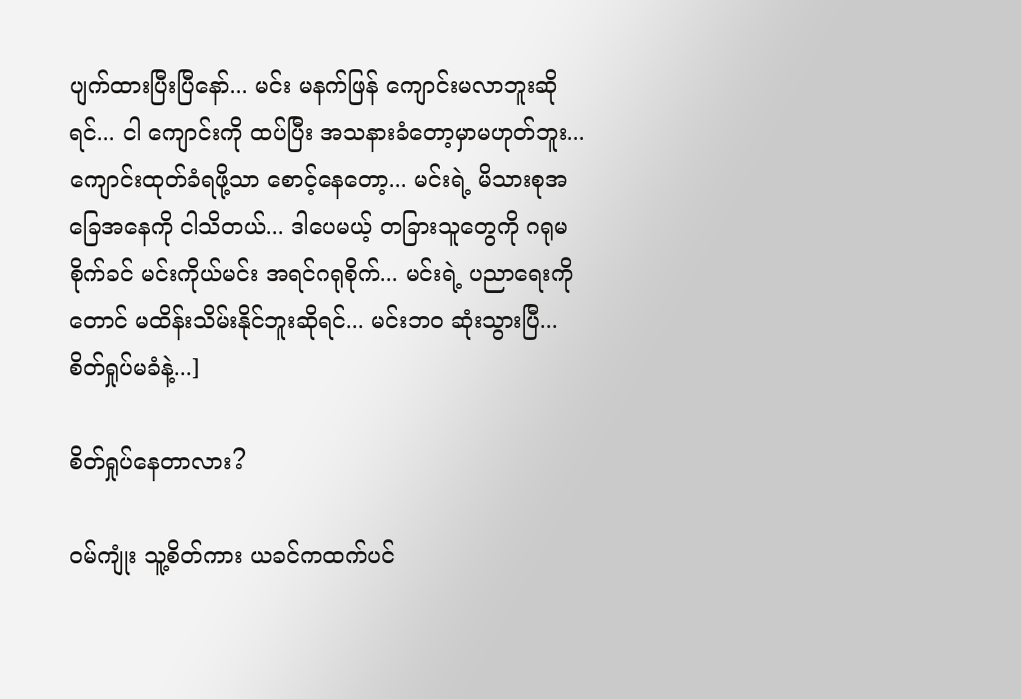ပျက်ထားပြီးပြီနော်... မင်း မနက်ဖြန် ကျောင်းမလာဘူးဆိုရင်... ငါ ကျောင်းကို ထပ်ပြီး အသနားခံတော့မှာမဟုတ်ဘူး... ကျောင်းထုတ်ခံရဖို့သာ စောင့်နေတော့... မင်းရဲ့ မိသားစုအခြေအနေကို ငါသိတယ်... ဒါပေမယ့် တခြားသူတွေကို ဂရုမစိုက်ခင် မင်းကိုယ်မင်း အရင်ဂရုစိုက်... မင်းရဲ့ ပညာရေးကိုတောင် မထိန်းသိမ်းနိုင်ဘူးဆိုရင်... မင်းဘဝ ဆုံးသွားပြီ... စိတ်ရှုပ်မခံနဲ့...]

စိတ်ရှုပ်နေတာလား?

ဝမ်ကျုံး သူ့စိတ်ကား ယခင်ကထက်ပင်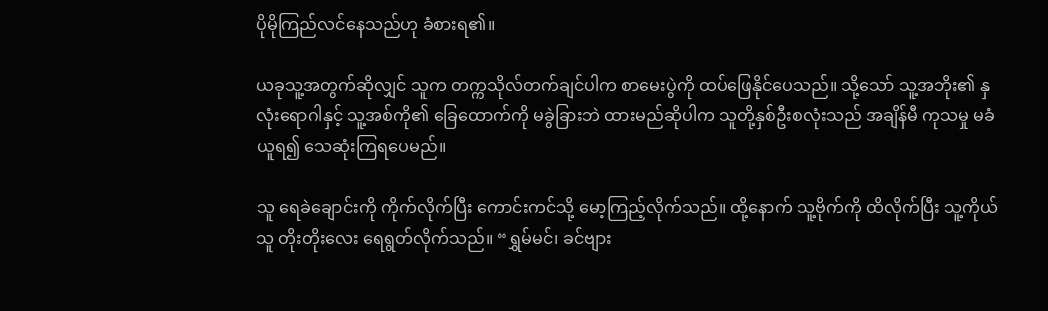ပိုမိုကြည်လင်နေသည်ဟု ခံစားရ၏။

ယခုသူ့အတွက်ဆိုလျှင် သူက တက္ကသိုလ်တက်ချင်ပါက စာမေးပွဲကို ထပ်ဖြေနိုင်ပေသည်။ သို့သော် သူ့အဘိုး၏ နှလုံးရောဂါနှင့် သူ့အစ်ကို၏ ခြေထောက်ကို မခွဲခြားဘဲ ထားမည်ဆိုပါက သူတို့နှစ်ဦးစလုံးသည် အချိန်မီ ကုသမှု မခံယူရ၍ သေဆုံးကြရပေမည်။

သူ ရေခဲချောင်းကို ကိုက်လိုက်ပြီး ကောင်းကင်သို့ မော့ကြည့်လိုက်သည်။ ထို့နောက် သူ့ဗိုက်ကို ထိလိုက်ပြီး သူ့ကိုယ်သူ တိုးတိုးလေး ရေရွတ်လိုက်သည်။ “ရွှမ်မင်၊ ခင်ဗျား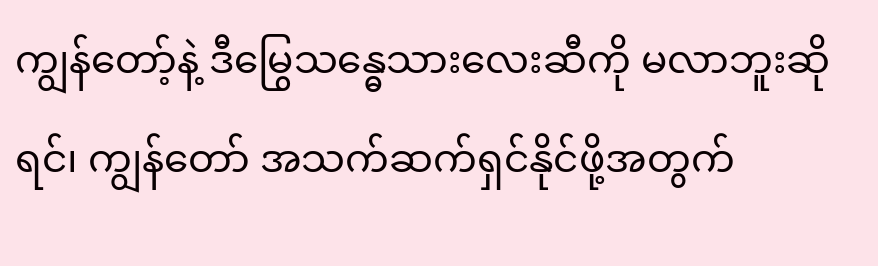ကျွန်တော့်နဲ့ ဒီမြွေသန္ဓေသားလေးဆီကို မလာဘူးဆိုရင်၊ ကျွန်တော် အသက်ဆက်ရှင်နိုင်ဖို့အတွက်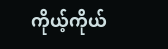ကိုယ့်ကိုယ်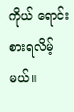ကိုယ် ရောင်းစားရလိမ့်မယ်။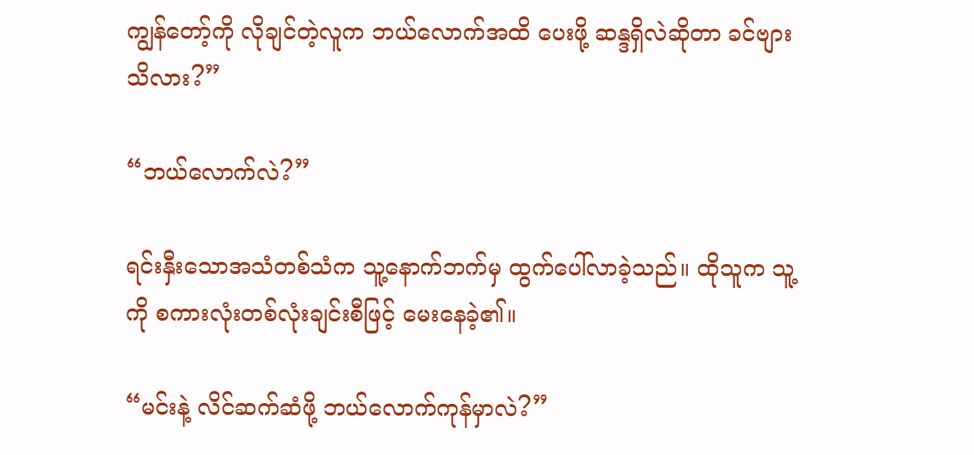ကျွန်တော့်ကို လိုချင်တဲ့လူက ဘယ်လောက်အထိ ပေးဖို့ ဆန္ဒရှိလဲဆိုတာ ခင်ဗျား သိလား?”

“ဘယ်လောက်လဲ?”

ရင်းနှီးသောအသံတစ်သံက သူ့နောက်ဘက်မှ ထွက်ပေါ်လာခဲ့သည်။ ထိုသူက သူ့ကို စကားလုံးတစ်လုံးချင်းစီဖြင့် မေးနေခဲ့၏။

“မင်းနဲ့ လိင်ဆက်ဆံဖို့ ဘယ်လောက်ကုန်မှာလဲ?”